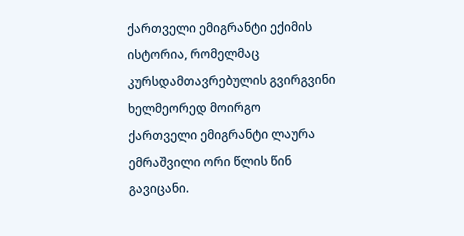ქართველი ემიგრანტი ექიმის ისტორია, რომელმაც კურსდამთავრებულის გვირგვინი ხელმეორედ მოირგო
ქართველი ემიგრანტი ლაურა ემრაშვილი ორი წლის წინ გავიცანი.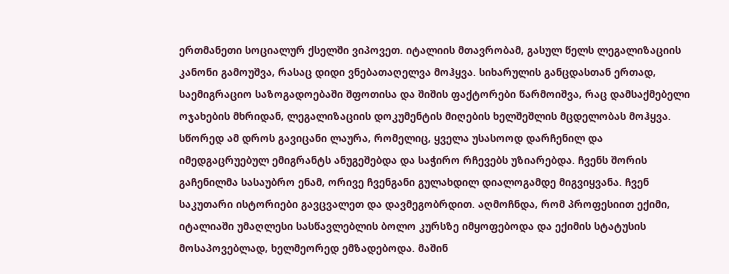ერთმანეთი სოციალურ ქსელში ვიპოვეთ. იტალიის მთავრობამ, გასულ წელს ლეგალიზაციის კანონი გამოუშვა, რასაც დიდი ვნებათაღელვა მოჰყვა. სიხარულის განცდასთან ერთად, საემიგრაციო საზოგადოებაში შფოთისა და შიშის ფაქტორები წარმოიშვა, რაც დამსაქმებელი ოჯახების მხრიდან, ლეგალიზაციის დოკუმენტის მიღების ხელშეშლის მცდელობას მოჰყვა. სწორედ ამ დროს გავიცანი ლაურა, რომელიც, ყველა უსასოოდ დარჩენილ და იმედგაცრუებულ ემიგრანტს ანუგეშებდა და საჭირო რჩევებს უზიარებდა. ჩვენს შორის გაჩენილმა სასაუბრო ენამ, ორივე ჩვენგანი გულახდილ დიალოგამდე მიგვიყვანა. ჩვენ საკუთარი ისტორიები გავცვალეთ და დავმეგობრდით. აღმოჩნდა, რომ პროფესიით ექიმი, იტალიაში უმაღლესი სასწავლებლის ბოლო კურსზე იმყოფებოდა და ექიმის სტატუსის მოსაპოვებლად, ხელმეორედ ემზადებოდა. მაშინ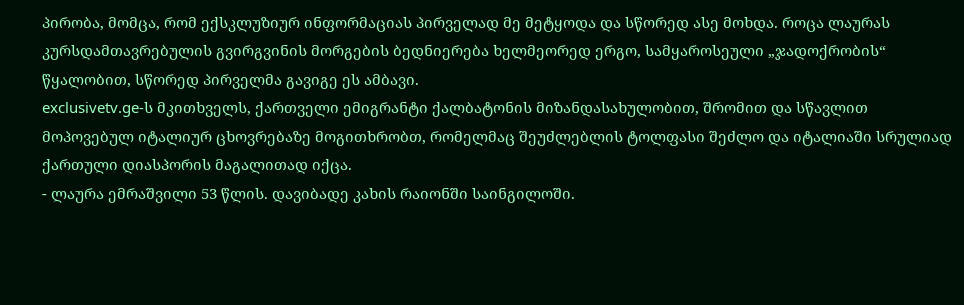პირობა, მომცა, რომ ექსკლუზიურ ინფორმაციას პირველად მე მეტყოდა და სწორედ ასე მოხდა. როცა ლაურას კურსდამთავრებულის გვირგვინის მორგების ბედნიერება ხელმეორედ ერგო, სამყაროსეული „ჯადოქრობის“ წყალობით, სწორედ პირველმა გავიგე ეს ამბავი.
exclusivetv.ge-ს მკითხველს, ქართველი ემიგრანტი ქალბატონის მიზანდასახულობით, შრომით და სწავლით მოპოვებულ იტალიურ ცხოვრებაზე მოგითხრობთ, რომელმაც შეუძლებლის ტოლფასი შეძლო და იტალიაში სრულიად ქართული დიასპორის მაგალითად იქცა.
- ლაურა ემრაშვილი 53 წლის. დავიბადე კახის რაიონში საინგილოში.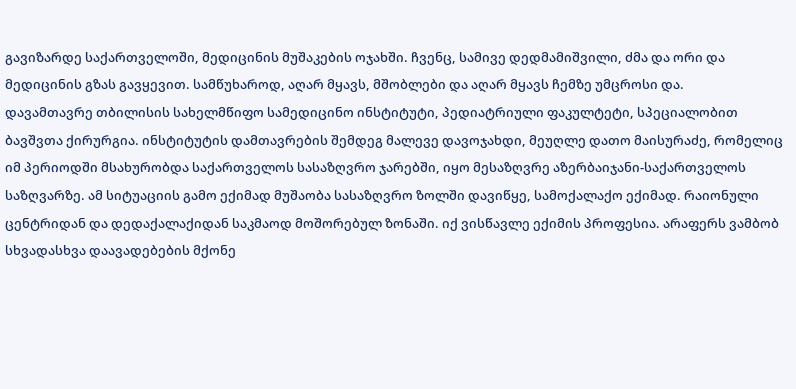გავიზარდე საქართველოში, მედიცინის მუშაკების ოჯახში. ჩვენც, სამივე დედმამიშვილი, ძმა და ორი და მედიცინის გზას გავყევით. სამწუხაროდ, აღარ მყავს, მშობლები და აღარ მყავს ჩემზე უმცროსი და.
დავამთავრე თბილისის სახელმწიფო სამედიცინო ინსტიტუტი, პედიატრიული ფაკულტეტი, სპეციალობით ბავშვთა ქირურგია. ინსტიტუტის დამთავრების შემდეგ მალევე დავოჯახდი, მეუღლე დათო მაისურაძე, რომელიც იმ პერიოდში მსახურობდა საქართველოს სასაზღვრო ჯარებში, იყო მესაზღვრე აზერბაიჯანი-საქართველოს საზღვარზე. ამ სიტუაციის გამო ექიმად მუშაობა სასაზღვრო ზოლში დავიწყე, სამოქალაქო ექიმად. რაიონული ცენტრიდან და დედაქალაქიდან საკმაოდ მოშორებულ ზონაში. იქ ვისწავლე ექიმის პროფესია. არაფერს ვამბობ სხვადასხვა დაავადებების მქონე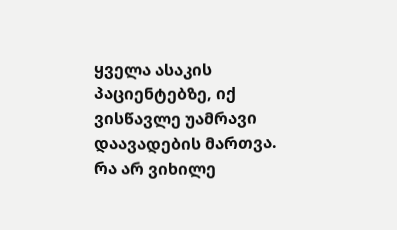ყველა ასაკის პაციენტებზე, იქ ვისწავლე უამრავი დაავადების მართვა. რა არ ვიხილე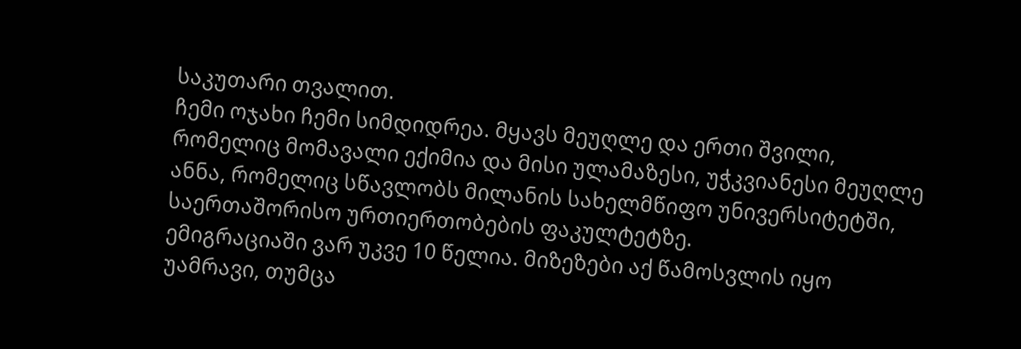საკუთარი თვალით.
ჩემი ოჯახი ჩემი სიმდიდრეა. მყავს მეუღლე და ერთი შვილი, რომელიც მომავალი ექიმია და მისი ულამაზესი, უჭკვიანესი მეუღლე ანნა, რომელიც სწავლობს მილანის სახელმწიფო უნივერსიტეტში, საერთაშორისო ურთიერთობების ფაკულტეტზე.
ემიგრაციაში ვარ უკვე 10 წელია. მიზეზები აქ წამოსვლის იყო უამრავი, თუმცა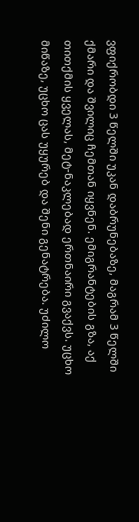ვფიქრობდი 3 წელში უკან დაბრუნებაზე, მაგრამ 3 წელში ქმარი და შვილიც ჩემთან იყვნენ. ემიგრანტების გზა, აქ თითქმის ყველას, მეტ-ნაკლებად ერთნაირი გვაქვს. უცხო მიწაზე, უცხო ცას უყურებ და შენი გენატრება. უძილო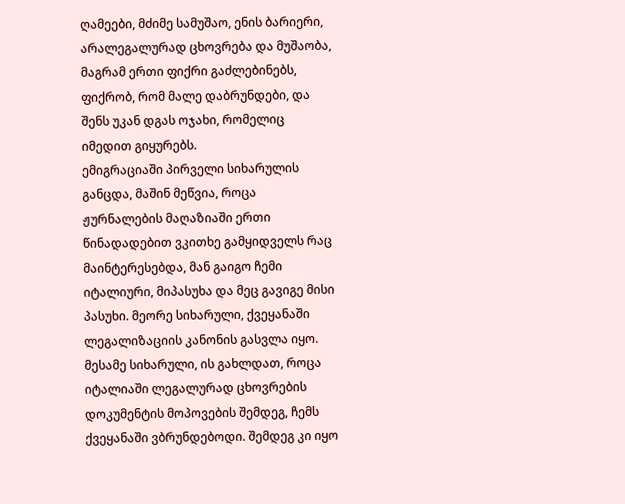ღამეები, მძიმე სამუშაო, ენის ბარიერი, არალეგალურად ცხოვრება და მუშაობა, მაგრამ ერთი ფიქრი გაძლებინებს, ფიქრობ, რომ მალე დაბრუნდები, და შენს უკან დგას ოჯახი, რომელიც იმედით გიყურებს.
ემიგრაციაში პირველი სიხარულის განცდა, მაშინ მეწვია, როცა ჟურნალების მაღაზიაში ერთი წინადადებით ვკითხე გამყიდველს რაც მაინტერესებდა, მან გაიგო ჩემი იტალიური, მიპასუხა და მეც გავიგე მისი პასუხი. მეორე სიხარული, ქვეყანაში ლეგალიზაციის კანონის გასვლა იყო. მესამე სიხარული, ის გახლდათ, როცა იტალიაში ლეგალურად ცხოვრების დოკუმენტის მოპოვების შემდეგ, ჩემს ქვეყანაში ვბრუნდებოდი. შემდეგ კი იყო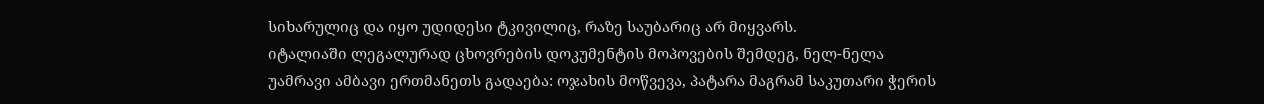სიხარულიც და იყო უდიდესი ტკივილიც, რაზე საუბარიც არ მიყვარს.
იტალიაში ლეგალურად ცხოვრების დოკუმენტის მოპოვების შემდეგ, ნელ-ნელა უამრავი ამბავი ერთმანეთს გადაება: ოჯახის მოწვევა, პატარა მაგრამ საკუთარი ჭერის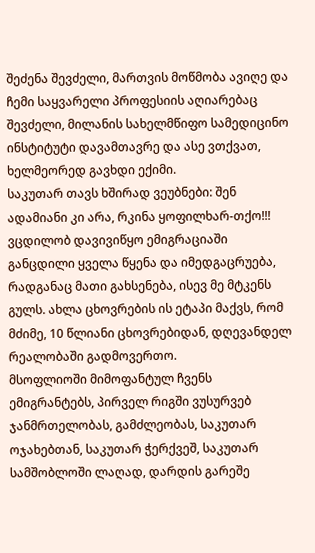შეძენა შევძელი, მართვის მოწმობა ავიღე და ჩემი საყვარელი პროფესიის აღიარებაც შევძელი, მილანის სახელმწიფო სამედიცინო ინსტიტუტი დავამთავრე და ასე ვთქვათ, ხელმეორედ გავხდი ექიმი.
საკუთარ თავს ხშირად ვეუბნები: შენ ადამიანი კი არა, რკინა ყოფილხარ-თქო!!! ვცდილობ დავივიწყო ემიგრაციაში განცდილი ყველა წყენა და იმედგაცრუება, რადგანაც მათი გახსენება, ისევ მე მტკენს გულს. ახლა ცხოვრების ის ეტაპი მაქვს, რომ მძიმე, 10 წლიანი ცხოვრებიდან, დღევანდელ რეალობაში გადმოვერთო.
მსოფლიოში მიმოფანტულ ჩვენს ემიგრანტებს, პირველ რიგში ვუსურვებ ჯანმრთელობას, გამძლეობას, საკუთარ ოჯახებთან, საკუთარ ჭერქვეშ, საკუთარ სამშობლოში ლაღად, დარდის გარეშე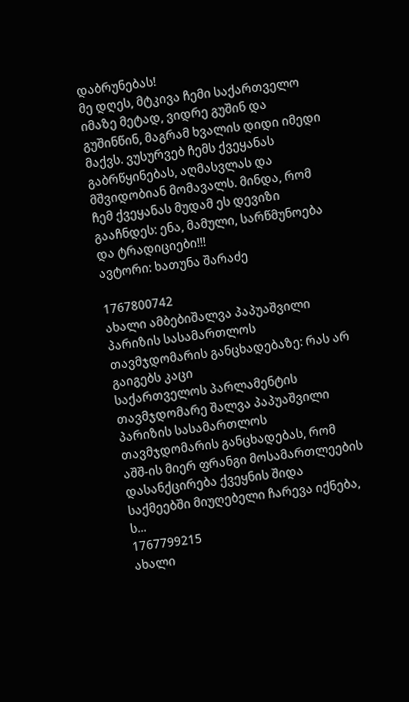დაბრუნებას!
მე დღეს, მტკივა ჩემი საქართველო იმაზე მეტად, ვიდრე გუშინ და გუშინწინ, მაგრამ ხვალის დიდი იმედი მაქვს. ვუსურვებ ჩემს ქვეყანას გაბრწყინებას, აღმასვლას და მშვიდობიან მომავალს. მინდა, რომ ჩემ ქვეყანას მუდამ ეს დევიზი გააჩნდეს: ენა, მამული, სარწმუნოება და ტრადიციები!!!
ავტორი: ხათუნა შარაძე

1767800742
ახალი ამბებიშალვა პაპუაშვილი პარიზის სასამართლოს თავმჯდომარის განცხადებაზე: რას არ გაიგებს კაცი
საქართველოს პარლამენტის თავმჯდომარე შალვა პაპუაშვილი პარიზის სასამართლოს თავმჯდომარის განცხადებას, რომ აშშ-ის მიერ ფრანგი მოსამართლეების დასანქცირება ქვეყნის შიდა საქმეებში მიუღებელი ჩარევა იქნება, ს...
1767799215
ახალი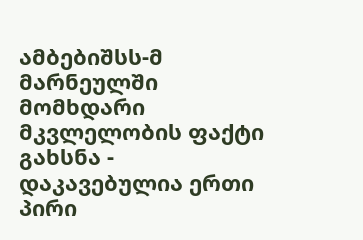ამბებიშსს-მ მარნეულში მომხდარი მკვლელობის ფაქტი გახსნა - დაკავებულია ერთი პირი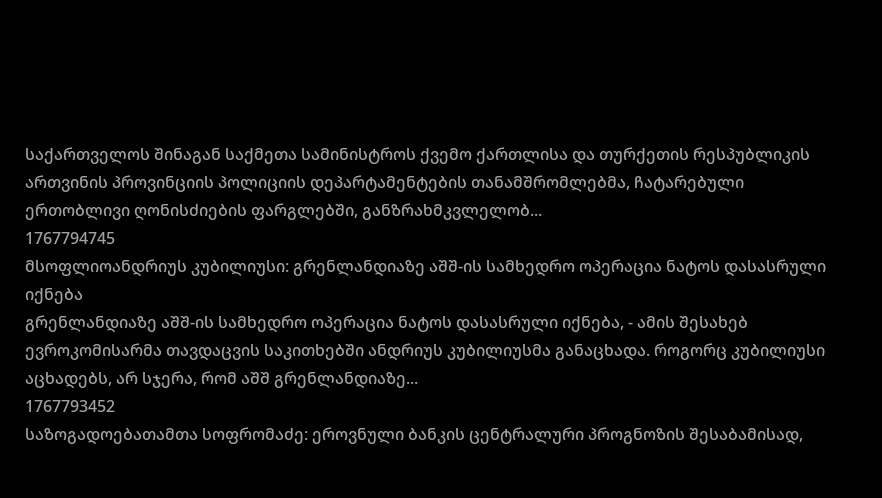საქართველოს შინაგან საქმეთა სამინისტროს ქვემო ქართლისა და თურქეთის რესპუბლიკის ართვინის პროვინციის პოლიციის დეპარტამენტების თანამშრომლებმა, ჩატარებული ერთობლივი ღონისძიების ფარგლებში, განზრახმკვლელობ...
1767794745
მსოფლიოანდრიუს კუბილიუსი: გრენლანდიაზე აშშ-ის სამხედრო ოპერაცია ნატოს დასასრული იქნება
გრენლანდიაზე აშშ-ის სამხედრო ოპერაცია ნატოს დასასრული იქნება, - ამის შესახებ ევროკომისარმა თავდაცვის საკითხებში ანდრიუს კუბილიუსმა განაცხადა. როგორც კუბილიუსი აცხადებს, არ სჯერა, რომ აშშ გრენლანდიაზე...
1767793452
საზოგადოებათამთა სოფრომაძე: ეროვნული ბანკის ცენტრალური პროგნოზის შესაბამისად,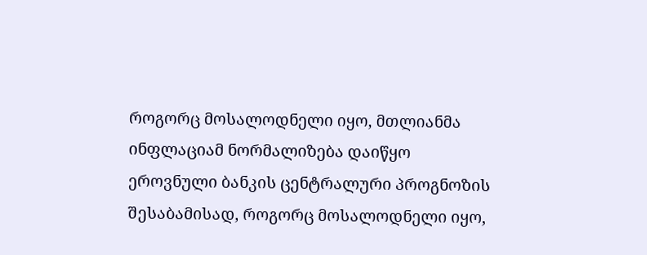როგორც მოსალოდნელი იყო, მთლიანმა ინფლაციამ ნორმალიზება დაიწყო
ეროვნული ბანკის ცენტრალური პროგნოზის შესაბამისად, როგორც მოსალოდნელი იყო,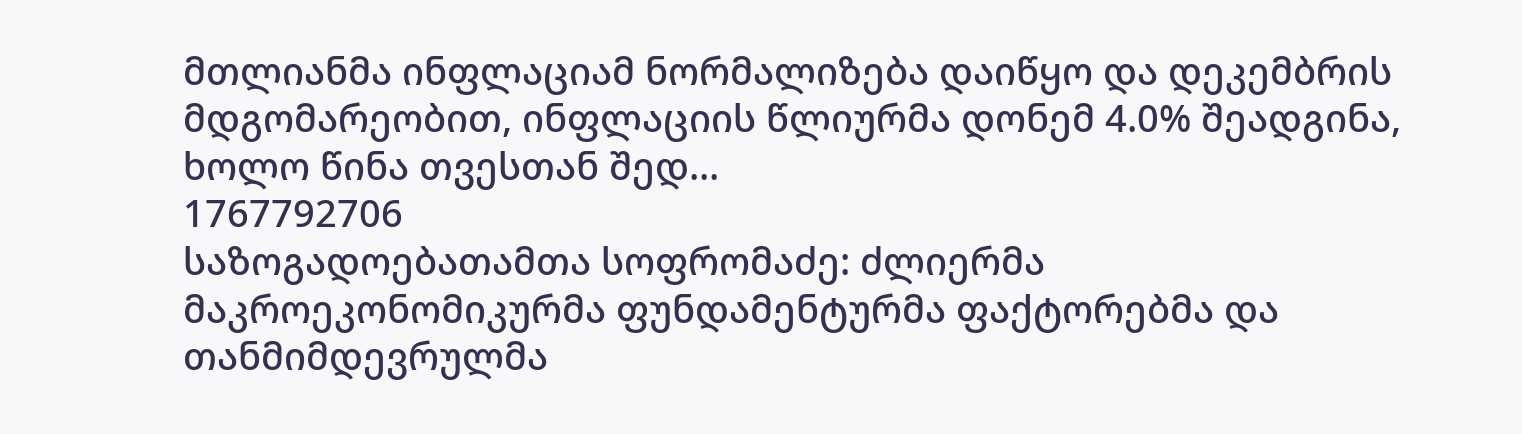მთლიანმა ინფლაციამ ნორმალიზება დაიწყო და დეკემბრის მდგომარეობით, ინფლაციის წლიურმა დონემ 4.0% შეადგინა, ხოლო წინა თვესთან შედ...
1767792706
საზოგადოებათამთა სოფრომაძე: ძლიერმა მაკროეკონომიკურმა ფუნდამენტურმა ფაქტორებმა და თანმიმდევრულმა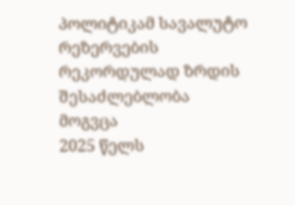პოლიტიკამ სავალუტო რეზერვების რეკორდულად ზრდის შესაძლებლობა მოგვცა
2025 წელს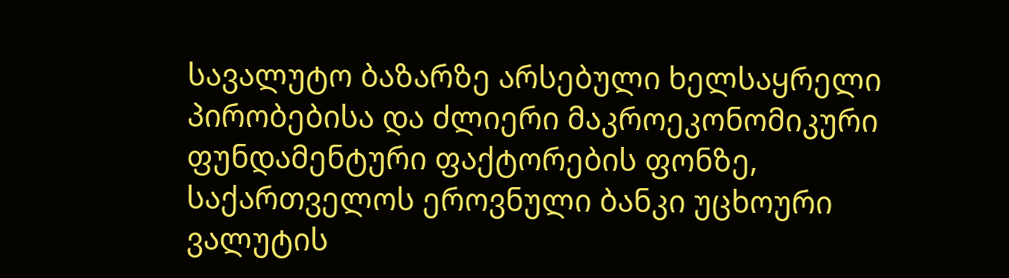სავალუტო ბაზარზე არსებული ხელსაყრელი პირობებისა და ძლიერი მაკროეკონომიკური ფუნდამენტური ფაქტორების ფონზე, საქართველოს ეროვნული ბანკი უცხოური ვალუტის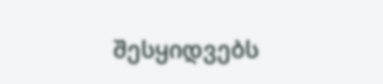შესყიდვებს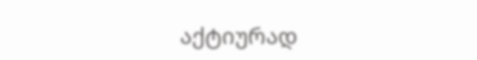აქტიურად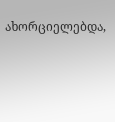ახორციელებდა,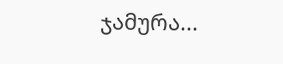ჯამურა...